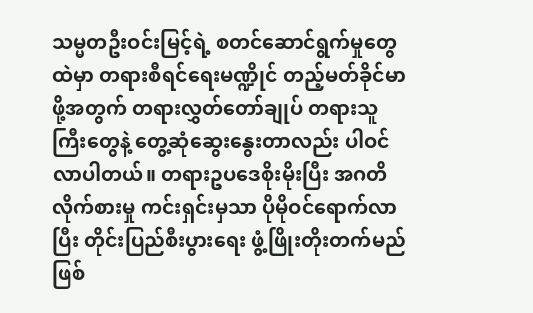သမ္မတဦးဝင်းမြင့်ရဲ့ စတင်ဆောင်ရွက်မှုတွေထဲမှာ တရားစီရင်ရေးမဏ္ဍိုင် တည့်မတ်ခိုင်မာဖို့အတွက် တရားလွှတ်တော်ချုပ် တရားသူကြီးတွေနဲ့ တွေ့ဆုံဆွေးနွေးတာလည်း ပါဝင်လာပါတယ်။ တရားဥပဒေစိုးမိုးပြီး အဂတိလိုက်စားမှု ကင်းရှင်းမှသာ ပိုမိုဝင်ရောက်လာပြီး တိုင်းပြည်စီးပွားရေး ဖွံ့ဖြိုးတိုးတက်မည်ဖြစ်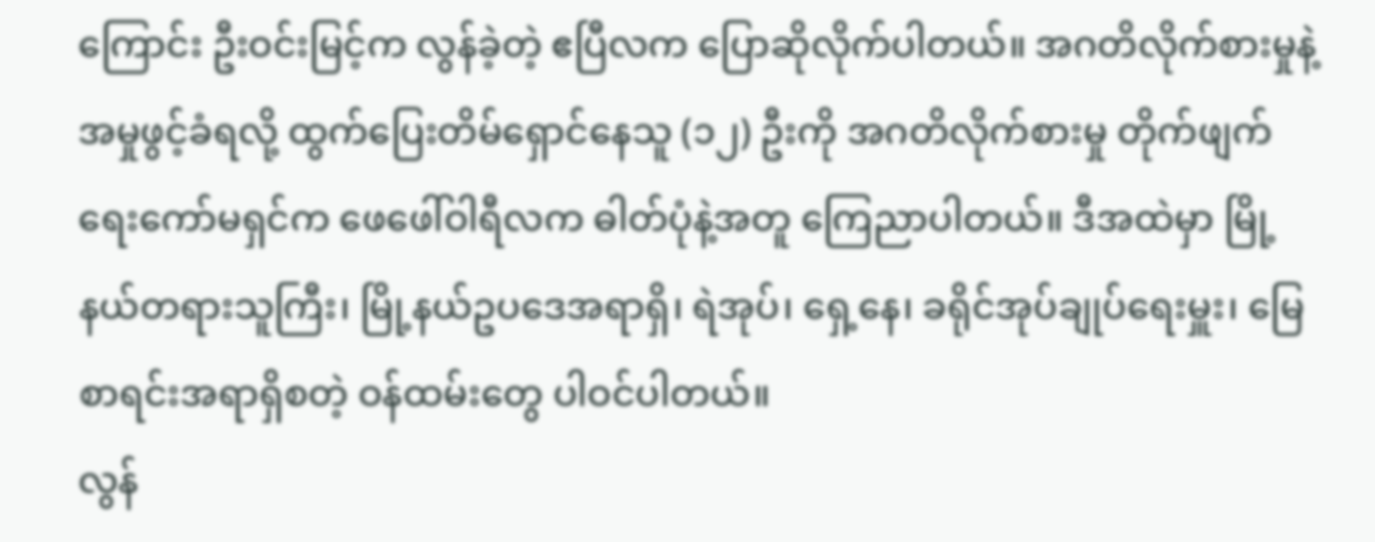ကြောင်း ဦးဝင်းမြင့်က လွန်ခဲ့တဲ့ ဧပြီလက ပြောဆိုလိုက်ပါတယ်။ အဂတိလိုက်စားမှုနဲ့ အမှုဖွင့်ခံရလို့ ထွက်ပြေးတိမ်ရှောင်နေသူ (၁၂) ဦးကို အဂတိလိုက်စားမှု တိုက်ဖျက်ရေးကော်မရှင်က ဖေဖေါ်ဝါရီလက ဓါတ်ပုံနဲ့အတူ ကြေညာပါတယ်။ ဒီအထဲမှာ မြို့နယ်တရားသူကြီး၊ မြို့နယ်ဥပဒေအရာရှိ၊ ရဲအုပ်၊ ရှေ့နေ၊ ခရိုင်အုပ်ချုပ်ရေးမှူး၊ မြေစာရင်းအရာရှိစတဲ့ ဝန်ထမ်းတွေ ပါဝင်ပါတယ်။
လွန်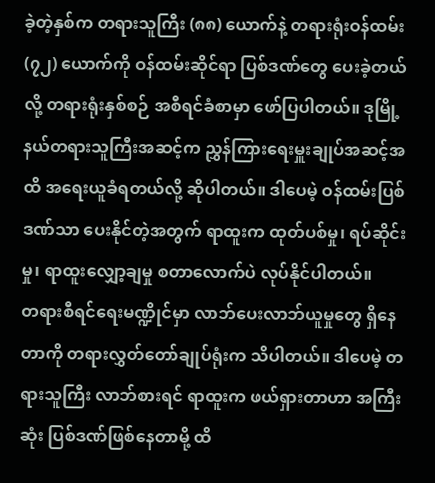ခဲ့တဲ့နှစ်က တရားသူကြီး (၈၈) ယောက်နဲ့ တရားရုံးဝန်ထမ်း (၇၂) ယောက်ကို ဝန်ထမ်းဆိုင်ရာ ပြစ်ဒဏ်တွေ ပေးခဲ့တယ်လို့ တရားရုံးနှစ်စဉ် အစီရင်ခံစာမှာ ဖော်ပြပါတယ်။ ဒုမြို့နယ်တရားသူကြီးအဆင့်က ညွှန်ကြားရေးမှူးချုပ်အဆင့်အထိ အရေးယူခံရတယ်လို့ ဆိုပါတယ်။ ဒါပေမဲ့ ဝန်ထမ်းပြစ်ဒဏ်သာ ပေးနိုင်တဲ့အတွက် ရာထူးက ထုတ်ပစ်မှု၊ ရပ်ဆိုင်းမှု၊ ရာထူးလျှော့ချမှု စတာလောက်ပဲ လုပ်နိုင်ပါတယ်။
တရားစီရင်ရေးမဏ္ဍိုင်မှာ လာဘ်ပေးလာဘ်ယူမှုတွေ ရှိနေတာကို တရားလွှတ်တော်ချုပ်ရုံးက သိပါတယ်။ ဒါပေမဲ့ တရားသူကြီး လာဘ်စားရင် ရာထူးက ဖယ်ရှားတာဟာ အကြီးဆုံး ပြစ်ဒဏ်ဖြစ်နေတာမို့ ထိ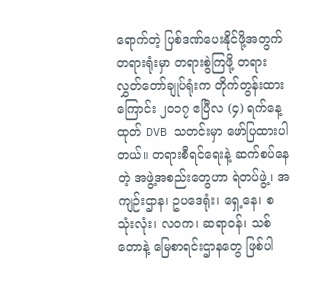ရောက်တဲ့ ပြစ်ဒဏ်ပေးနိုင်ဖို့အတွက် တရားရုံးမှာ တရားစွဲကြဖို့ တရားလွှတ်တော်ချုပ်ရုံးက တိုက်တွန်းထားကြောင်း ၂၀၁၇ ဧပြီလ (၄) ရက်နေ့ထုတ် DVB သတင်းမှာ ဖော်ပြထားပါတယ်။ တရားစီရင်ရေးနဲ့ ဆက်စပ်နေတဲ့ အဖွဲ့အစည်းတွေဟာ ရဲတပ်ဖွဲ့၊ အကျဉ်းဌာန၊ ဥပဒေရုံး၊ ရှေ့နေ၊ စသုံးလုံး၊ လဝက၊ ဆရာဝန်၊ သစ်တောနဲ့ မြေစာရင်းဌာနတွေ ဖြစ်ပါ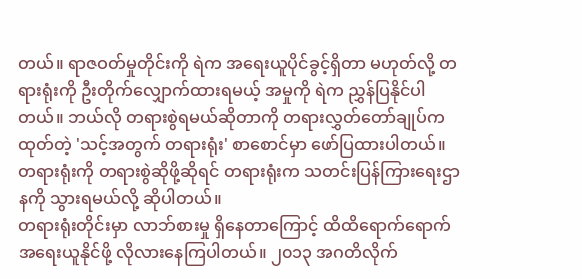တယ်။ ရာဇဝတ်မှုတိုင်းကို ရဲက အရေးယူပိုင်ခွင့်ရှိတာ မဟုတ်လို့ တရားရုံးကို ဦးတိုက်လျှောက်ထားရမယ့် အမှုကို ရဲက ညွှန်ပြနိုင်ပါတယ်။ ဘယ်လို တရားစွဲရမယ်ဆိုတာကို တရားလွှတ်တော်ချုပ်ကထုတ်တဲ့ 'သင့်အတွက် တရားရုံး' စာစောင်မှာ ဖော်ပြထားပါတယ်။ တရားရုံးကို တရားစွဲဆိုဖို့ဆိုရင် တရားရုံးက သတင်းပြန်ကြားရေးဌာနကို သွားရမယ်လို့ ဆိုပါတယ်။
တရားရုံးတိုင်းမှာ လာဘ်စားမှု ရှိနေတာကြောင့် ထိထိရောက်ရောက် အရေးယူနိုင်ဖို့ လိုလားနေကြပါတယ်။ ၂၀၁၃ အဂတိလိုက်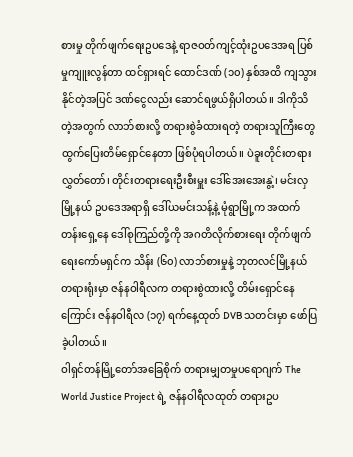စားမှု တိုက်ဖျက်ရေးဥပဒေနဲ့ ရာဇဝတ်ကျင့်ထုံးဥပဒေအရ ပြစ်မှုကျူးလွန်တာ ထင်ရှားရင် ထောင်ဒဏ် (၁၀) နှစ်အထိ ကျသွားနိုင်တဲ့အပြင် ဒဏ်ငွေလည်း ဆောင်ရဖွယ်ရှိပါတယ်။ ဒါကိုသိတဲ့အတွက် လာဘ်စားလို့ တရားစွဲခံထားရတဲ့ တရားသူကြီးတွေ ထွက်ပြေးတိမ်ရှောင်နေတာ ဖြစ်ပုံရပါတယ်။ ပဲခူးတိုင်းတရားလွှတ်တော်၊ တိုင်းတရားရေးဦးစီးမှူး ဒေါ်အေးအေးနွဲ့၊ မင်းလှမြို့နယ် ဥပဒေအရာရှိ ဒေါ်ယမင်းသန့်နဲ့ မုံရွာမြို့က အထက်တန်းရှေ့နေ ဒေါ်စုကြည်တို့ကို အဂတိလိုက်စားရေး တိုက်ဖျက်ရေးကော်မရှင်က သိန်း (၆၀) လာဘ်စားမှုနဲ့ ဘုတလင်မြို့နယ် တရားရုံးမှာ ဇန်နဝါရီလက တရားစွဲထားလို့ တိမ်းရှောင်နေကြောင်း ဇန်နဝါရီလ (၁၇) ရက်နေ့ထုတ် DVB သတင်းမှာ ဖော်ပြခဲ့ပါတယ်။
ဝါရှင်တန်မြို့တော်အခြေစိုက် တရားမျှတမှုပရောဂျက် The World Justice Project ရဲ့ ဇန်နဝါရီလထုတ် တရားဥပ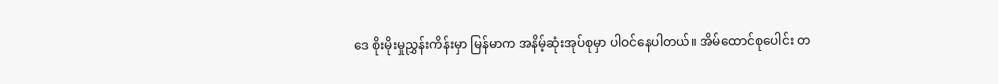ဒေ စိုးမိုးမှုညွှန်းကိန်းမှာ မြန်မာက အနိမ့်ဆုံးအုပ်စုမှာ ပါဝင်နေပါတယ်။ အိမ်ထောင်စုပေါင်း တ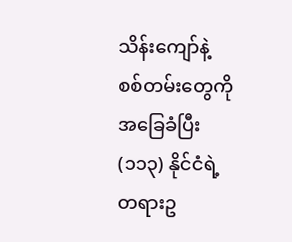သိန်းကျော်နဲ့ စစ်တမ်းတွေကို အခြေခံပြီး (၁၁၃) နိုင်ငံရဲ့ တရားဥ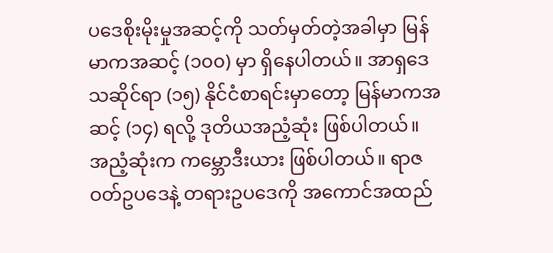ပဒေစိုးမိုးမှုအဆင့်ကို သတ်မှတ်တဲ့အခါမှာ မြန်မာကအဆင့် (၁၀၀) မှာ ရှိနေပါတယ်။ အာရှဒေသဆိုင်ရာ (၁၅) နိုင်ငံစာရင်းမှာတော့ မြန်မာကအဆင့် (၁၄) ရလို့ ဒုတိယအညံ့ဆုံး ဖြစ်ပါတယ်။ အညံ့ဆုံးက ကမ္ဘောဒီးယား ဖြစ်ပါတယ်။ ရာဇဝတ်ဥပဒေနဲ့ တရားဥပဒေကို အကောင်အထည်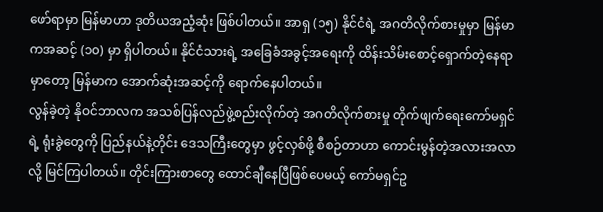ဖော်ရာမှာ မြန်မာဟာ ဒုတိယအညံ့ဆုံး ဖြစ်ပါတယ်။ အာရှ (၁၅) နိုင်ငံရဲ့ အဂတိလိုက်စားမှုမှာ မြန်မာကအဆင့် (၁၀) မှာ ရှိပါတယ်။ နိုင်ငံသားရဲ့ အခြေခံအခွင့်အရေးကို ထိန်းသိမ်းစောင့်ရှောက်တဲ့နေရာမှာတော့ မြန်မာက အောက်ဆုံးအဆင့်ကို ရောက်နေပါတယ်။
လွန်ခဲ့တဲ့ နိုဝင်ဘာလက အသစ်ပြန်လည်ဖွဲ့စည်းလိုက်တဲ့ အဂတိလိုက်စားမှု တိုက်ဖျက်ရေးကော်မရှင်ရဲ့ ရုံးခွဲတွေကို ပြည်နယ်နဲ့တိုင်း ဒေသကြီးတွေမှာ ဖွင့်လှစ်ဖို့ စီစဉ်တာဟာ ကောင်းမွန်တဲ့အလားအလာလို့ မြင်ကြပါတယ်။ တိုင်းကြားစာတွေ ထောင်ချီနေပြီဖြစ်ပေမယ့် ကော်မရှင်ဥ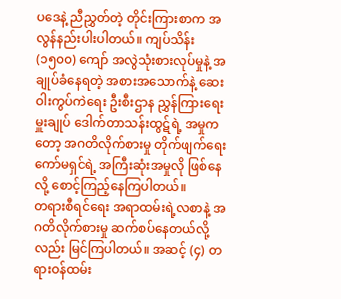ပဒေနဲ့ ညီညွှတ်တဲ့ တိုင်းကြားစာက အလွန်နည်းပါးပါတယ်။ ကျပ်သိန်း (၁၅၀၀) ကျော် အလွဲသုံးစားလုပ်မှုနဲ့ အချုပ်ခံနေရတဲ့ အစားအသောက်နဲ့ ဆေးဝါးကွပ်ကဲရေး ဦးစီးဌာန ညွှန်ကြားရေးမှူးချုပ် ဒေါက်တာသန်းထွဋ်ရဲ့ အမှုကတော့ အဂတိလိုက်စားမှု တိုက်ဖျက်ရေးကော်မရှင်ရဲ့ အကြီးဆုံးအမှုလို ဖြစ်နေလို့ စောင့်ကြည့်နေကြပါတယ်။
တရားစီရင်ရေး အရာထမ်းရဲ့လစာနဲ့ အဂတိလိုက်စားမှု ဆက်စပ်နေတယ်လို့လည်း မြင်ကြပါတယ်။ အဆင့် (၄) တရားဝန်ထမ်း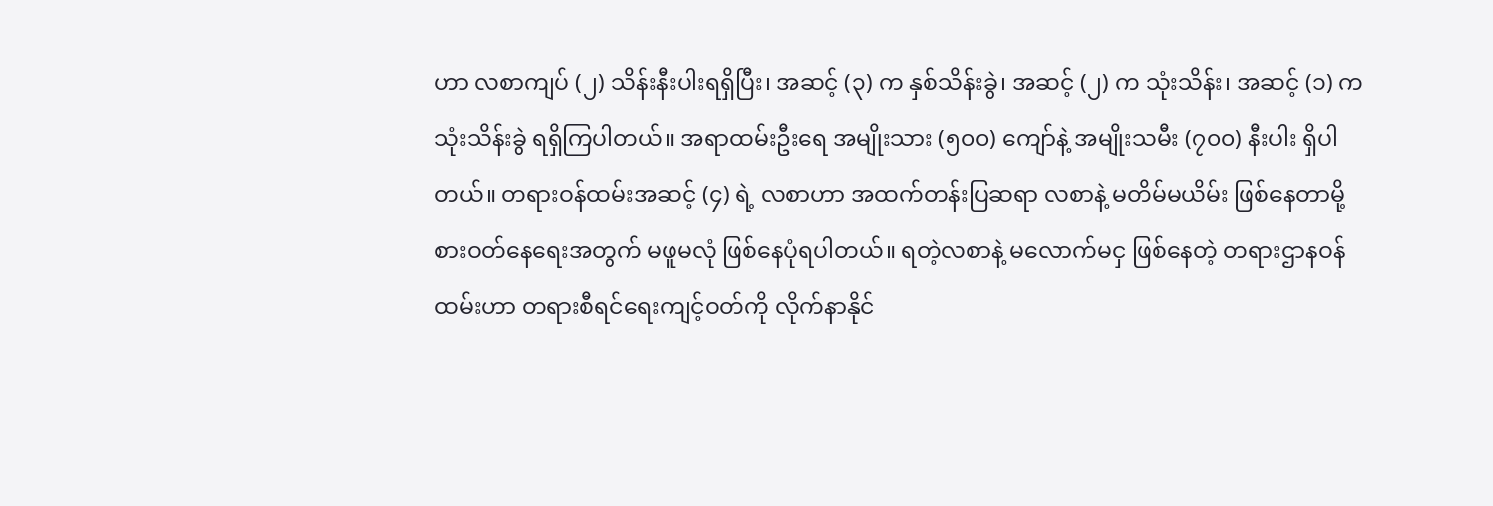ဟာ လစာကျပ် (၂) သိန်းနီးပါးရရှိပြီး၊ အဆင့် (၃) က နှစ်သိန်းခွဲ၊ အဆင့် (၂) က သုံးသိန်း၊ အဆင့် (၁) က သုံးသိန်းခွဲ ရရှိကြပါတယ်။ အရာထမ်းဦးရေ အမျိုးသား (၅၀၀) ကျော်နဲ့ အမျိုးသမီး (၇၀၀) နီးပါး ရှိပါတယ်။ တရားဝန်ထမ်းအဆင့် (၄) ရဲ့ လစာဟာ အထက်တန်းပြဆရာ လစာနဲ့ မတိမ်မယိမ်း ဖြစ်နေတာမို့ စားဝတ်နေရေးအတွက် မဖူမလုံ ဖြစ်နေပုံရပါတယ်။ ရတဲ့လစာနဲ့ မလောက်မငှ ဖြစ်နေတဲ့ တရားဌာနဝန်ထမ်းဟာ တရားစီရင်ရေးကျင့်ဝတ်ကို လိုက်နာနိုင်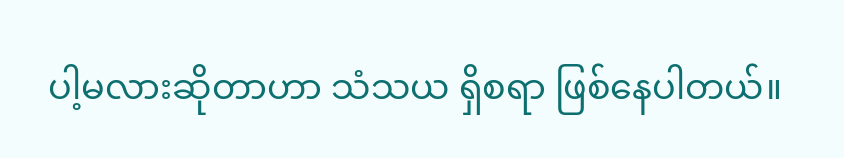ပါ့မလားဆိုတာဟာ သံသယ ရှိစရာ ဖြစ်နေပါတယ်။